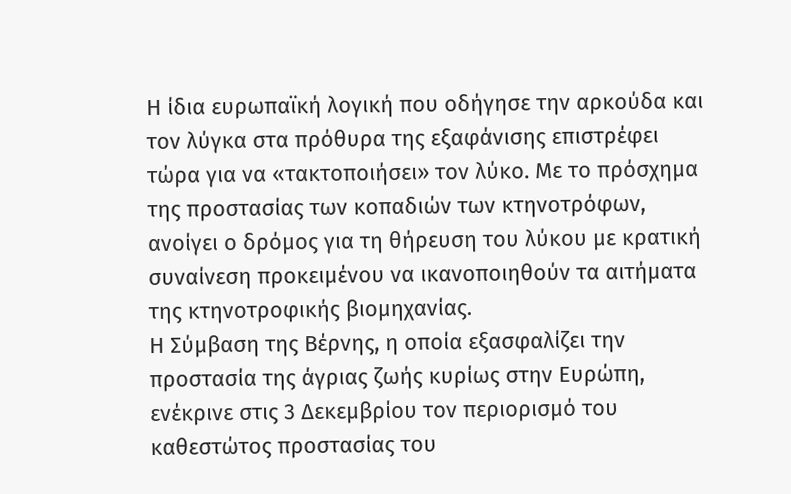Η ίδια ευρωπαϊκή λογική που οδήγησε την αρκούδα και τον λύγκα στα πρόθυρα της εξαφάνισης επιστρέφει τώρα για να «τακτοποιήσει» τον λύκο. Με το πρόσχημα της προστασίας των κοπαδιών των κτηνοτρόφων, ανοίγει ο δρόμος για τη θήρευση του λύκου με κρατική συναίνεση προκειμένου να ικανοποιηθούν τα αιτήματα της κτηνοτροφικής βιομηχανίας.
Η Σύμβαση της Βέρνης, η οποία εξασφαλίζει την προστασία της άγριας ζωής κυρίως στην Ευρώπη, ενέκρινε στις 3 Δεκεμβρίου τον περιορισμό του καθεστώτος προστασίας του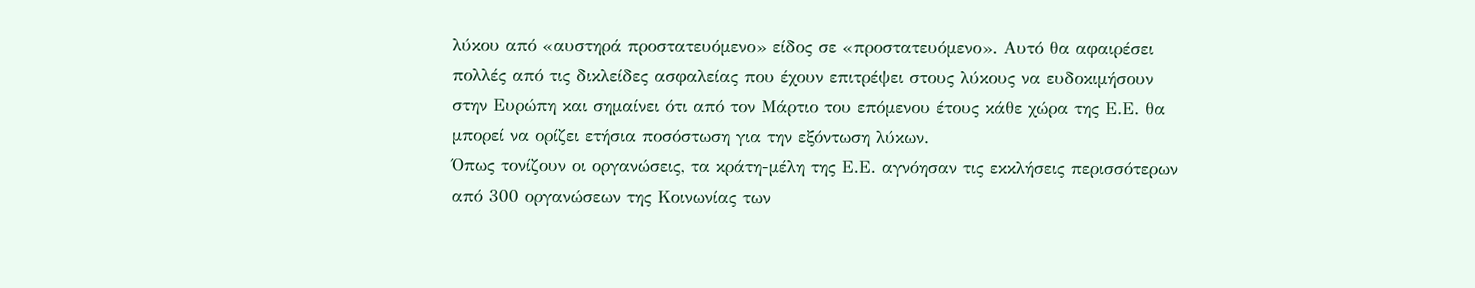λύκου από «αυστηρά προστατευόμενο» είδος σε «προστατευόμενο». Αυτό θα αφαιρέσει πολλές από τις δικλείδες ασφαλείας που έχουν επιτρέψει στους λύκους να ευδοκιμήσουν στην Ευρώπη και σημαίνει ότι από τον Μάρτιο του επόμενου έτους κάθε χώρα της Ε.Ε. θα μπορεί να ορίζει ετήσια ποσόστωση για την εξόντωση λύκων.
Όπως τονίζουν οι οργανώσεις, τα κράτη-μέλη της Ε.Ε. αγνόησαν τις εκκλήσεις περισσότερων από 300 οργανώσεων της Κοινωνίας των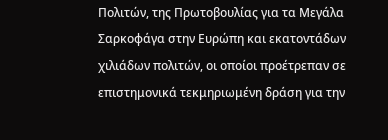Πολιτών, της Πρωτοβουλίας για τα Μεγάλα Σαρκοφάγα στην Ευρώπη και εκατοντάδων χιλιάδων πολιτών, οι οποίοι προέτρεπαν σε επιστημονικά τεκμηριωμένη δράση για την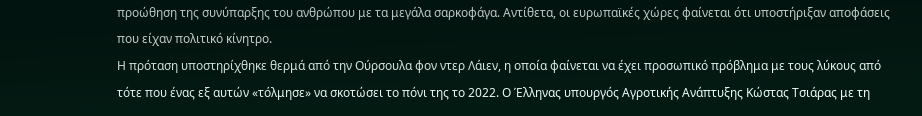προώθηση της συνύπαρξης του ανθρώπου με τα μεγάλα σαρκοφάγα. Αντίθετα, οι ευρωπαϊκές χώρες φαίνεται ότι υποστήριξαν αποφάσεις που είχαν πολιτικό κίνητρο.
Η πρόταση υποστηρίχθηκε θερμά από την Ούρσουλα φον ντερ Λάιεν, η οποία φαίνεται να έχει προσωπικό πρόβλημα με τους λύκους από τότε που ένας εξ αυτών «τόλμησε» να σκοτώσει το πόνι της το 2022. Ο Έλληνας υπουργός Αγροτικής Ανάπτυξης Κώστας Τσιάρας με τη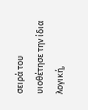σειρά του υιοθέτησε την ίδια λογική,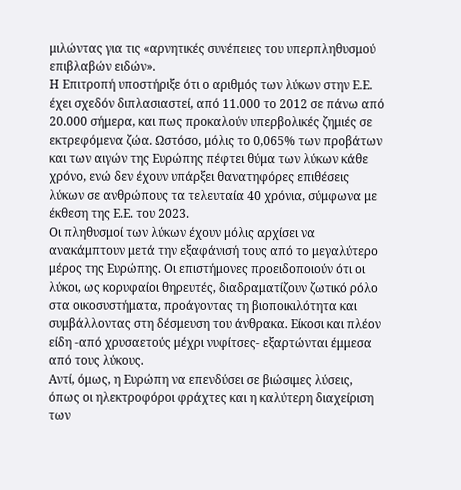μιλώντας για τις «αρνητικές συνέπειες του υπερπληθυσμού επιβλαβών ειδών».
Η Επιτροπή υποστήριξε ότι ο αριθμός των λύκων στην Ε.Ε. έχει σχεδόν διπλασιαστεί, από 11.000 το 2012 σε πάνω από 20.000 σήμερα, και πως προκαλούν υπερβολικές ζημιές σε εκτρεφόμενα ζώα. Ωστόσο, μόλις το 0,065% των προβάτων και των αιγών της Ευρώπης πέφτει θύμα των λύκων κάθε χρόνο, ενώ δεν έχουν υπάρξει θανατηφόρες επιθέσεις λύκων σε ανθρώπους τα τελευταία 40 χρόνια, σύμφωνα με έκθεση της Ε.Ε. του 2023.
Οι πληθυσμοί των λύκων έχουν μόλις αρχίσει να ανακάμπτουν μετά την εξαφάνισή τους από το μεγαλύτερο μέρος της Ευρώπης. Οι επιστήμονες προειδοποιούν ότι οι λύκοι, ως κορυφαίοι θηρευτές, διαδραματίζουν ζωτικό ρόλο στα οικοσυστήματα, προάγοντας τη βιοποικιλότητα και συμβάλλοντας στη δέσμευση του άνθρακα. Είκοσι και πλέον είδη -από χρυσαετούς μέχρι νυφίτσες- εξαρτώνται έμμεσα από τους λύκους.
Αντί, όμως, η Ευρώπη να επενδύσει σε βιώσιμες λύσεις, όπως οι ηλεκτροφόροι φράχτες και η καλύτερη διαχείριση των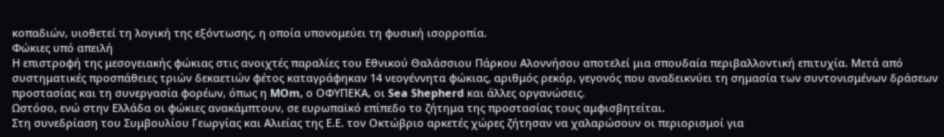κοπαδιών, υιοθετεί τη λογική της εξόντωσης, η οποία υπονομεύει τη φυσική ισορροπία.
Φώκιες υπό απειλή
Η επιστροφή της μεσογειακής φώκιας στις ανοιχτές παραλίες του Εθνικού Θαλάσσιου Πάρκου Αλοννήσου αποτελεί μια σπουδαία περιβαλλοντική επιτυχία. Μετά από συστηματικές προσπάθειες τριών δεκαετιών φέτος καταγράφηκαν 14 νεογέννητα φώκιας, αριθμός ρεκόρ, γεγονός που αναδεικνύει τη σημασία των συντονισμένων δράσεων προστασίας και τη συνεργασία φορέων, όπως η MOm, ο ΟΦΥΠΕΚΑ, οι Sea Shepherd και άλλες οργανώσεις.
Ωστόσο, ενώ στην Ελλάδα οι φώκιες ανακάμπτουν, σε ευρωπαϊκό επίπεδο το ζήτημα της προστασίας τους αμφισβητείται.
Στη συνεδρίαση του Συμβουλίου Γεωργίας και Αλιείας της Ε.Ε. τον Οκτώβριο αρκετές χώρες ζήτησαν να χαλαρώσουν οι περιορισμοί για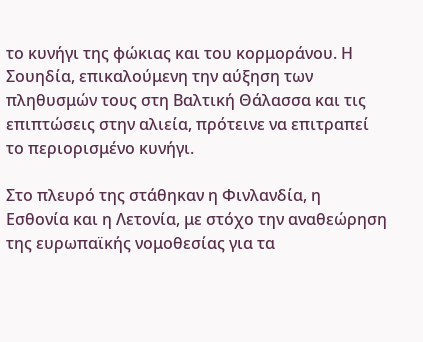το κυνήγι της φώκιας και του κορμοράνου. Η Σουηδία, επικαλούμενη την αύξηση των πληθυσμών τους στη Βαλτική Θάλασσα και τις επιπτώσεις στην αλιεία, πρότεινε να επιτραπεί το περιορισμένο κυνήγι.

Στο πλευρό της στάθηκαν η Φινλανδία, η Εσθονία και η Λετονία, με στόχο την αναθεώρηση της ευρωπαϊκής νομοθεσίας για τα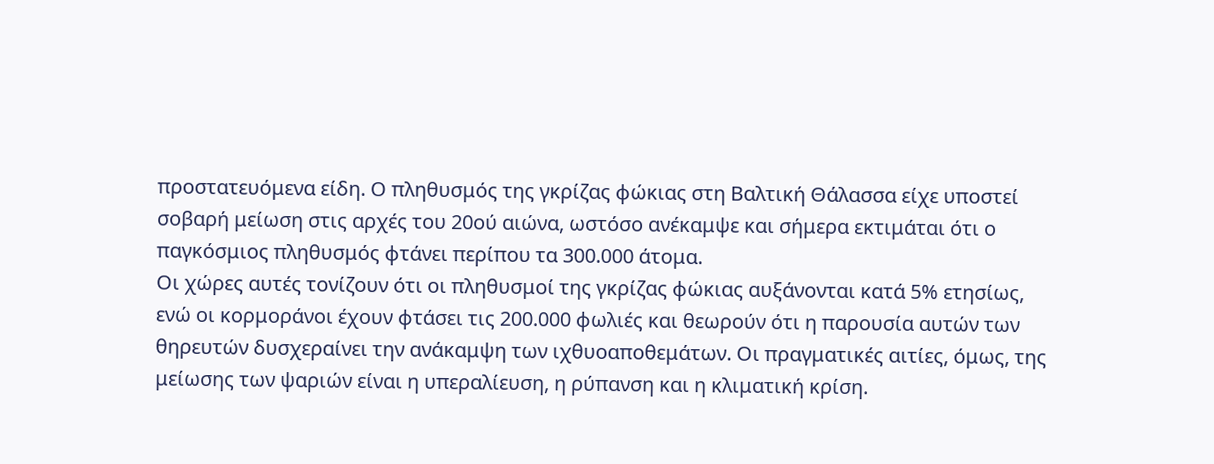προστατευόμενα είδη. Ο πληθυσμός της γκρίζας φώκιας στη Βαλτική Θάλασσα είχε υποστεί σοβαρή μείωση στις αρχές του 20ού αιώνα, ωστόσο ανέκαμψε και σήμερα εκτιμάται ότι ο παγκόσμιος πληθυσμός φτάνει περίπου τα 300.000 άτομα.
Οι χώρες αυτές τονίζουν ότι οι πληθυσμοί της γκρίζας φώκιας αυξάνονται κατά 5% ετησίως, ενώ οι κορμοράνοι έχουν φτάσει τις 200.000 φωλιές και θεωρούν ότι η παρουσία αυτών των θηρευτών δυσχεραίνει την ανάκαμψη των ιχθυοαποθεμάτων. Οι πραγματικές αιτίες, όμως, της μείωσης των ψαριών είναι η υπεραλίευση, η ρύπανση και η κλιματική κρίση.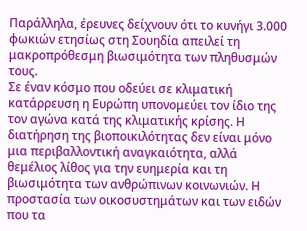Παράλληλα, έρευνες δείχνουν ότι το κυνήγι 3.000 φωκιών ετησίως στη Σουηδία απειλεί τη μακροπρόθεσμη βιωσιμότητα των πληθυσμών τους.
Σε έναν κόσμο που οδεύει σε κλιματική κατάρρευση η Ευρώπη υπονομεύει τον ίδιο της τον αγώνα κατά της κλιματικής κρίσης. Η διατήρηση της βιοποικιλότητας δεν είναι μόνο μια περιβαλλοντική αναγκαιότητα, αλλά θεμέλιος λίθος για την ευημερία και τη βιωσιμότητα των ανθρώπινων κοινωνιών. Η προστασία των οικοσυστημάτων και των ειδών που τα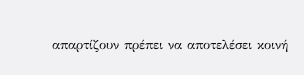απαρτίζουν πρέπει να αποτελέσει κοινή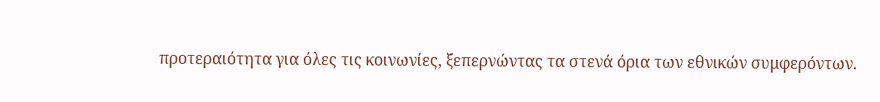προτεραιότητα για όλες τις κοινωνίες, ξεπερνώντας τα στενά όρια των εθνικών συμφερόντων.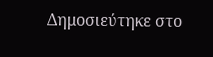Δημοσιεύτηκε στο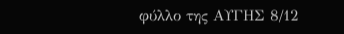φύλλο της ΑΥΓΗΣ 8/12